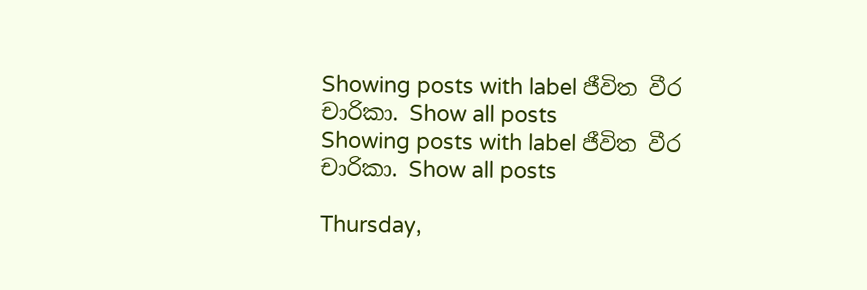Showing posts with label ජීවිත වීර චාරිකා. Show all posts
Showing posts with label ජීවිත වීර චාරිකා. Show all posts

Thursday,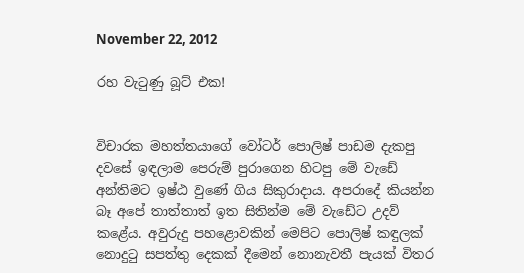November 22, 2012

රහ වැටුණු බූට් එක!


විචාරක මහත්තයාගේ වෝටර් පොලිෂ් පාඩම දැකපු දවසේ ඉඳලාම පෙරුම් පුරාගෙන හිටපු මේ වැඩේ අන්තිමට ඉෂ්ඨ වුණේ ගිය සිකුරාදාය. අපරාදේ කියන්න බෑ අපේ තාත්තාත් ඉත සිතින්ම මේ වැඩේට උදව් කළේය. අවුරුදු පහළොවකින් මෙපිට පොලිෂ් කඳුලක් නොදුටු සපත්තු දෙකක් දීමෙන් නොනැවතී පැයක් විතර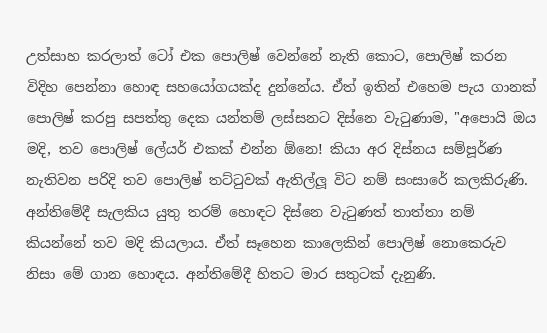උත්සාහ කරලාත් ටෝ එක පොලිෂ් වෙන්නේ නැති කොට, පොලිෂ් කරන විදිහ පෙන්නා හොඳ සහයෝගයක්ද දුන්නේය. ඒත් ඉතින් එහෙම පැය ගානක් පොලිෂ් කරපු සපත්තු දෙක යන්තම් ලස්සනට දිස්නෙ වැටුණාම, "අපොයි ඔය මදි, තව පොලිෂ් ලේයර් එකක් එන්න ඕනෙ! කියා අර දිස්නය සම්පූර්ණ නැතිවන පරිදි තව පොලිෂ් තට්ටුවක් ඇතිල්ලූ විට නම් සංසාරේ කලකිරුණි. අන්තිමේදී සැලකිය යුතු තරම් හොඳට දිස්නෙ වැටුණත් තාත්තා නම් කියන්නේ තව මදි කියලාය. ඒත් සෑහෙන කාලෙකින් පොලිෂ් නොකෙරුව නිසා මේ ගාන හොඳය. අන්තිමේදී හිතට මාර සතුටක් දැනුණි.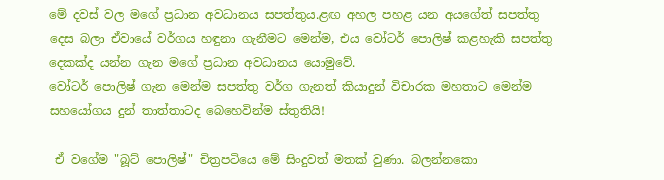මේ දවස් වල මගේ ප්‍රධාන අවධානය සපත්තුය.ළඟ අහල පහළ යන අයගේත් සපත්තු දෙස බලා ඒවායේ වර්ගය හඳුනා ගැනීමට මෙන්ම, එය වෝටර් පොලිෂ් කළහැකි සපත්තු දෙකක්ද යන්න ගැන මගේ ප්‍රධාන අවධානය යොමුවේ.
වෝටර් පොලිෂ් ගැන මෙන්ම සපත්තු වර්ග ගැනත් කියාදුන් විචාරක මහතාට මෙන්ම සහයෝගය දුන් තාත්තාටද බෙහෙවින්ම ස්තුතියි!

 ඒ වගේම "බූට් පොලිෂ්" චිත්‍රපටියෙ මේ සිංදුවත් මතක් වුණා. බලන්නකො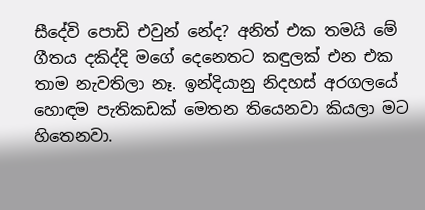සීදේවි පොඩි එවුන් නේද? අනිත් එක තමයි මේ ගීතය දකිද්දි මගේ දෙනෙතට කඳුලක් එන එක තාම නැවතිලා නෑ. ඉන්දියානු නිදහස් අරගලයේ හොඳම පැතිකඩක් මෙතන තියෙනවා කියලා මට හිතෙනවා.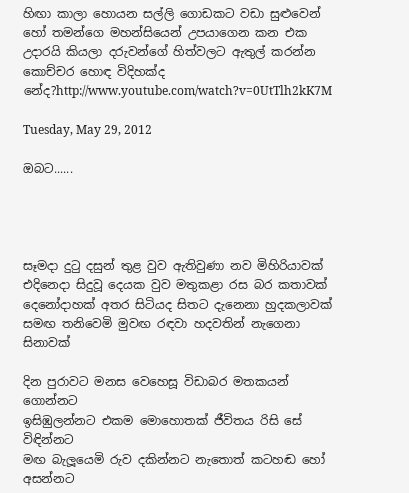හිඟා කාලා හොයන සල්ලි ගොඩකට වඩා සුළුවෙන් හෝ තමන්ගෙ මහන්සියෙන් උපයාගෙන කන එක උදාරයි කියලා දරුවන්ගේ හිත්වලට ඇතුල් කරන්න කොච්චර හොඳ විදිහක්ද නේද?http://www.youtube.com/watch?v=0UtTlh2kK7M

Tuesday, May 29, 2012

ඔබට......




සෑමදා දුටු දසුන් තුළ වුව ඇතිවුණා නව මිහිරියාවක්
එදිනෙදා සිදුවූ දෙයක වුව මතුකළා රස බර කතාවක්
දෙනෝදාහක් අතර සිටියද සිතට දැනෙනා හුදකලාවක්
සමඟ තනිවෙමි මුවඟ රඳවා හදවතින් නැගෙනා සිනාවක්

දින පුරාවට මනස වෙහෙසූ විඩාබර මතකයන් ගොන්නට
ඉසිඹුලන්නට එකම මොහොතක් ජීවිතය රිසි සේ විඳින්නට
මඟ බැලූයෙමි රුව දකින්නට නැතොත් කටහඬ හෝ අසන්නට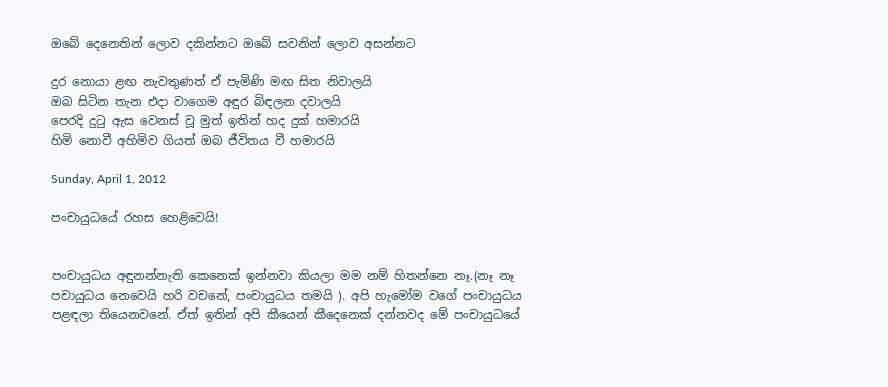ඔබේ දෙනෙතින් ලොව දකින්නට ඔබේ සවනින් ලොව අසන්නට

දුර නොයා ළඟ නැවතුණත් ඒ පැමිණි මඟ සිත නිවාලයි
ඔබ සිටින තැන එදා වාගෙම අඳුර බිඳලන දවාලයි
පෙරදි දුටු ඇස වෙනස් වූ මුත් ඉතින් හද දුක් හමාරයි
හිමි නොවී අහිමිව ගියත් ඔබ ජීවිතය වී හමාරයි

Sunday, April 1, 2012

පංචායුධයේ රහස හෙළිවෙයි!


පංචායුධය අඳුනන්නැති කෙනෙක් ඉන්නවා කියලා මම නම් හිතන්නෙ නෑ.(නෑ නෑ පචායුධය නෙවෙයි හරි වචනේ, පංචායුධය තමයි ). අපි හැමෝම වගේ පංචායුධය පළඳලා තියෙනවනේ. ඒත් ඉතින් අපි කීයෙන් කීදෙනෙක් දන්නවද මේ පංචායුධයේ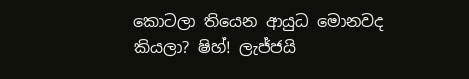කොටලා තියෙන ආයුධ මොනවද කියලා? ෂිහ්! ලැජ්ජයි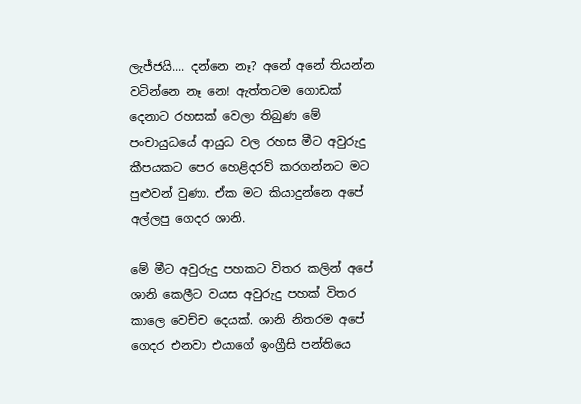ලැජ්ජයි.... දන්නෙ නෑ? අනේ අනේ තියන්න වටින්නෙ නෑ නෙ! ඇත්තටම ගොඩක් දෙනාට රහසක් වෙලා තිබුණ මේ පංචායුධයේ ආයුධ වල රහස මීට අවුරුදු කීපයකට පෙර හෙළිදරව් කරගන්නට මට පුළුවන් වුණා. ඒක මට කියාදුන්නෙ අපේ අල්ලපු ගෙදර ශානි.

මේ මීට අවුරුදු පහකට විතර කලින් අපේ ශානි කෙලීට වයස අවුරුදු පහක් විතර කාලෙ වෙච්ච දෙයක්. ශානි නිතරම අපේ ගෙදර එනවා එයාගේ ඉංග්‍රීසි පන්තියෙ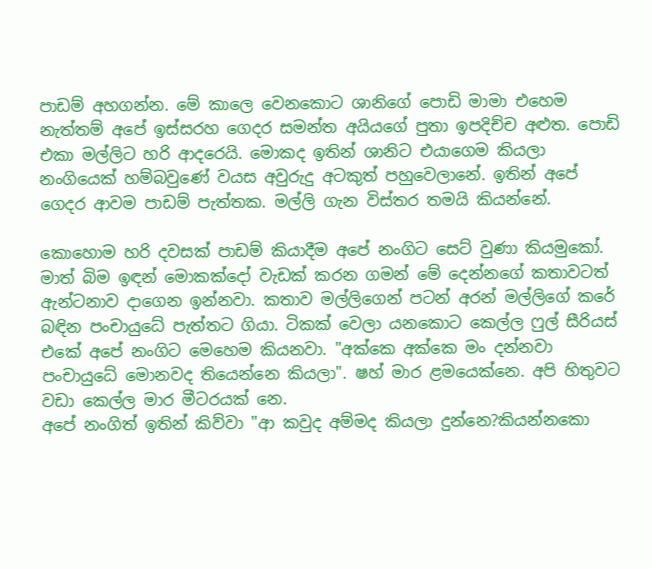පාඩම් අහගන්න. මේ කාලෙ වෙනකොට ශානිගේ පොඩි මාමා එහෙම නැත්තම් අපේ ඉස්සරහ ගෙදර සමන්ත අයියගේ පුතා ඉපදිච්ච අළුත. පොඩි එකා මල්ලිට හරි ආදරෙයි. මොකද ඉතින් ශානිට එයාගෙම කියලා නංගියෙක් හම්බවුණේ වයස අවුරුදු අටකුත් පහුවෙලානේ. ඉතින් අපේ ගෙදර ආවම පාඩම් පැත්තක. මල්ලි ගැන විස්තර තමයි කියන්නේ.

කොහොම හරි දවසක් පාඩම් කියාදීම අපේ නංගිට සෙට් වුණා කියමුකෝ. මාත් බිම ඉඳන් මොකක්දෝ වැඩක් කරන ගමන් මේ දෙන්නගේ කතාවටත් ඇන්ටනාව දාගෙන ඉන්නවා. කතාව මල්ලිගෙන් පටන් අරන් මල්ලිගේ කරේ බඳින පංචායුධේ පැත්තට ගියා. ටිකක් වෙලා යනකොට කෙල්ල ෆුල් සීරියස් එකේ අපේ නංගිට මෙහෙම කියනවා. "අක්කෙ අක්කෙ මං දන්නවා පංචායුධේ මොනවද තියෙන්නෙ කියලා". ෂහ් මාර ළමයෙක්නෙ. අපි හිතුවට වඩා කෙල්ල මාර මීටරයක් නෙ.
අපේ නංගිත් ඉතින් කිව්වා "ආ කවුද අම්මද කියලා දුන්නෙ?කියන්නකො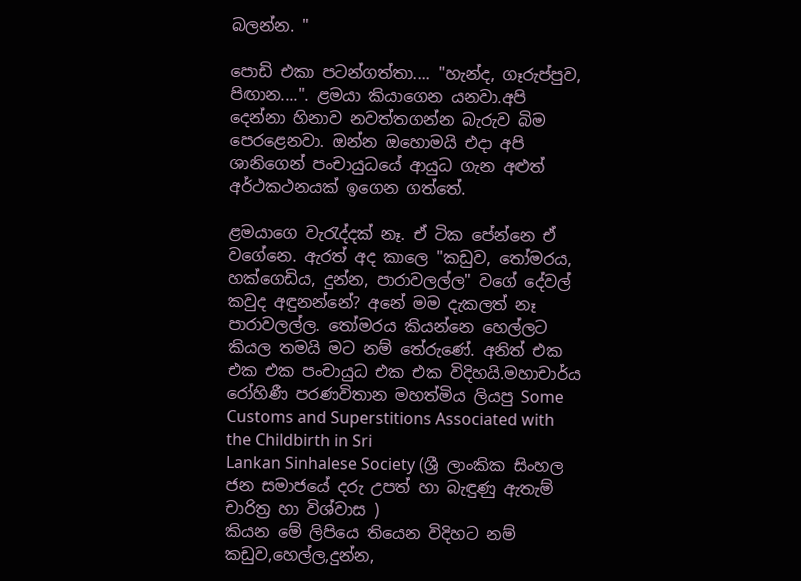බලන්න. "

පොඩි එකා පටන්ගත්තා.... "හැන්ද, ගෑරුප්පුව, පිඟාන....". ළමයා කියාගෙන යනවා.අපි දෙන්නා හිනාව නවත්තගන්න බැරුව බිම පෙරළෙනවා. ඔන්න ඔහොමයි එදා අපි ශානිගෙන් පංචායුධයේ ආයුධ ගැන අළුත් අර්ථකථනයක් ඉගෙන ගත්තේ.

ළමයාගෙ වැරැද්දක් නෑ. ඒ ටික පේන්නෙ ඒ වගේනෙ. ඇරත් අද කාලෙ "කඩුව, තෝමරය, හක්ගෙඩිය, දුන්න, පාරාවලල්ල" වගේ දේවල් කවුද අඳුනන්නේ? අනේ මම දැකලත් නෑ පාරාවලල්ල. තෝමරය කියන්නෙ හෙල්ලට කියල තමයි මට නම් තේරුණේ. අනිත් එක එක එක පංචායුධ එක එක විදිහයි.මහාචාර්ය රෝහිණී පරණවිතාන මහත්මිය ලියපු Some Customs and Superstitions Associated with the Childbirth in Sri
Lankan Sinhalese Society (ශ්‍රී ලාංකික සිංහල ජන සමාජයේ දරු උපත් හා බැඳුණු ඇතැම් චාරිත්‍ර හා විශ්වාස )
කියන මේ ලිපියෙ තියෙන විදිහට නම් කඩුව,හෙල්ල,දුන්න,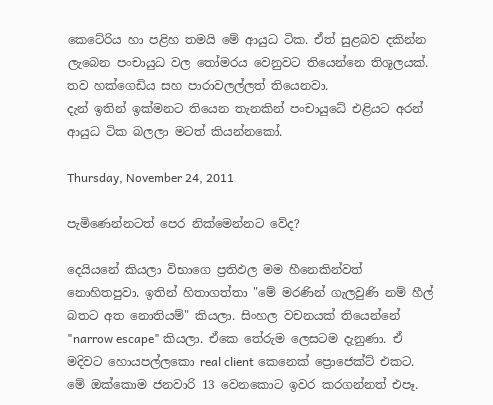කෙටේරිය හා පළිහ තමයි මේ ආයුධ ටික. ඒත් සුළබව දකින්න ලැබෙන පංචායුධ වල තෝමරය වෙනුවට තියෙන්නෙ තිශූලයක්. තව හක්ගෙඩිය සහ පාරාවලල්ලත් තියෙනවා.
දැන් ඉතින් ඉක්මනට තියෙන තැනකින් පංචායුධේ එළියට අරන් ආයුධ ටික බලලා මටත් කියන්නකෝ.

Thursday, November 24, 2011

පැමිණෙන්නටත් පෙර නික්මෙන්නට වේද?

දෙයියනේ කියලා විභාගෙ ප්‍රතිඵල මම හීනෙකින්වත් නොහිතපුවා. ඉතින් හිතාගත්තා "මේ මරණින් ගැලවුණි නම් හීල් බතට අත නොතියම්" කියලා. සිංහල වචනයක් තියෙන්නේ "narrow escape" කියලා. ඒකෙ තේරුම ලෙසටම දැනුණා. ඒ මදිවට හොයපල්ලකො real client කෙනෙක් ප්‍රොජෙක්ට් එකට. මේ ඔක්කොම ජනවාරි 13 වෙනකොට ඉවර කරගන්නත් එපෑ.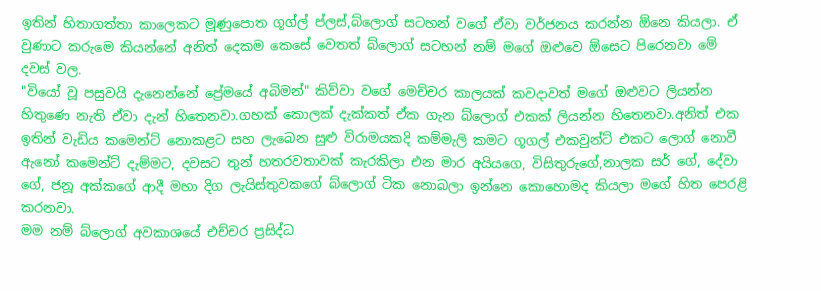ඉතින් හිතාගත්තා කාලෙකට මූණුපොත ගූග්ල් ප්ලස්,බ්ලොග් සටහන් වගේ ඒවා වර්ජනය කරන්න ඕනෙ කියලා. ඒ වුණාට කරුමෙ කියන්නේ අනිත් දෙකම කෙසේ වෙතත් බ්ලොග් සටහන් නම් මගේ ඔළුවෙ ඕසෙට පිරෙනවා මේ දවස් වල.
"වියෝ වූ පසුවයි දැනෙන්නේ ප්‍රේමයේ අබිමන්" කිව්වා වගේ මෙච්චර කාලයක් කවදාවත් මගේ ඔළුවට ලියන්න හිතුණෙ නැති ඒවා දැන් හිතෙනවා.ගහක් කොලක් දැක්කත් ඒක ගැන බ්ලොග් එකක් ලියන්න හිතෙනවා.අනිත් එක ඉතින් වැඩිය කමෙන්ට් නොකළට සහ ලැබෙන සුළු විරාමයකදි කම්මැලි කමට ගූගල් එකවුන්ට් එකට ලොග් නොවී ඇනෝ කමෙන්ට් දැම්මට, දවසට තුන් හතරවතාවක් කැරකිලා එන මාර අයියගෙ, විසිතුරුගේ,නාලක සර් ගේ, දේවා ගේ, ජනූ අක්කගේ ආදී මහා දිග ලැයිස්තුවකගේ බ්ලොග් ටික නොබලා ඉන්නෙ කොහොමද කියලා මගේ හිත පෙරළි කරනවා.
මම නම් බ්ලොග් අවකාශයේ එච්චර ප්‍රසිද්ධ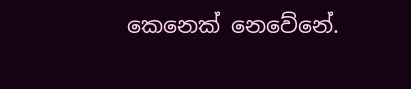කෙනෙක් නෙවේනේ.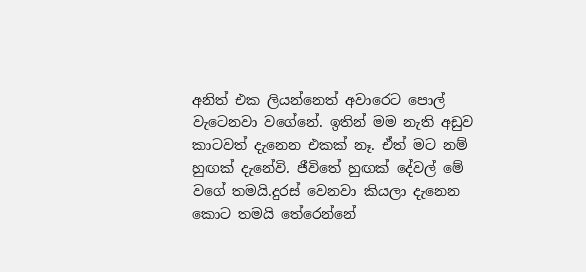අනිත් එක ලියන්නෙත් අවාරෙට පොල් වැටෙනවා වගේනේ. ඉතින් මම නැති අඩුව කාටවත් දැනෙන එකක් නෑ. ඒත් මට නම් හුඟක් දැනේවි. ජීවිතේ හුඟක් දේවල් මේ වගේ තමයි.දුරස් වෙනවා කියලා දැනෙන කොට තමයි තේරෙන්නේ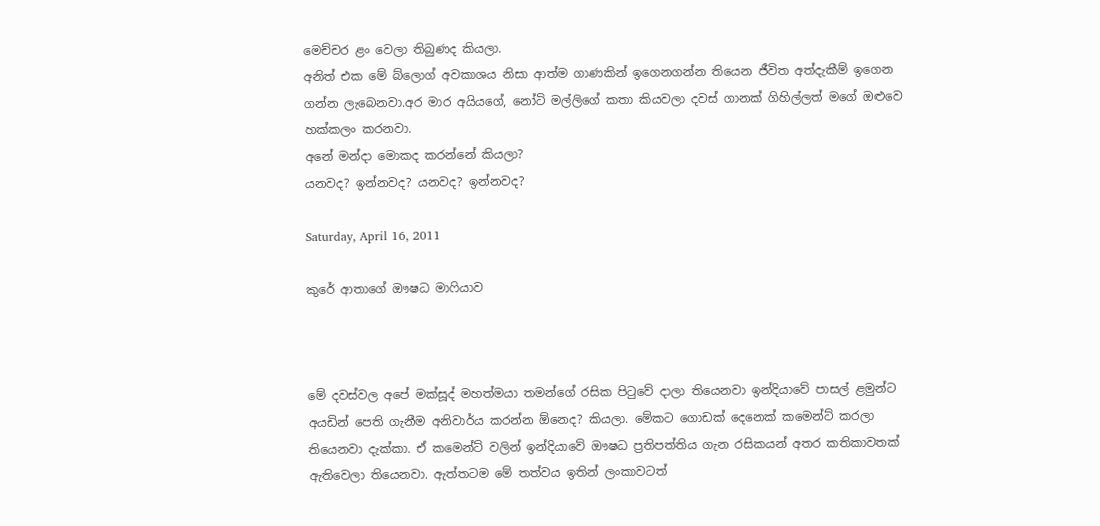මෙච්චර ළං වෙලා තිබුණද කියලා.
අනිත් එක මේ බ්ලොග් අවකාශය නිසා ආත්ම ගාණකින් ඉගෙනගන්න තියෙන ජීවිත අත්දැකීම් ඉගෙන ගන්න ලැබෙනවා.අර මාර අයියගේ, නෝටි මල්ලිගේ කතා කියවලා දවස් ගානක් ගිහිල්ලත් මගේ ඔළුවෙ හක්කලං කරනවා.
අනේ මන්දා මොකද කරන්නේ කියලා?
යනවද? ඉන්නවද? යනවද? ඉන්නවද?

Saturday, April 16, 2011

කුරේ ආතාගේ ඖෂධ මාෆියාව



මේ දවස්වල අපේ මක්සූද් මහත්මයා තමන්ගේ රසික පිටුවේ දාලා තියෙනවා ඉන්දියාවේ පාසල් ළමුන්ට අයඩින් පෙති ගැනීම අනිවාර්ය කරන්න ඕනෙද? කියලා. මේකට ගොඩක් දෙනෙක් කමෙන්ට් කරලා තියෙනවා දැක්කා. ඒ කමෙන්ට් වලින් ඉන්දියාවේ ඖෂධ ප්‍රතිපත්තිය ගැන රසිකයන් අතර කතිකාවතක් ඇතිවෙලා තියෙනවා. ඇත්තටම මේ තත්වය ඉතින් ලංකාවටත්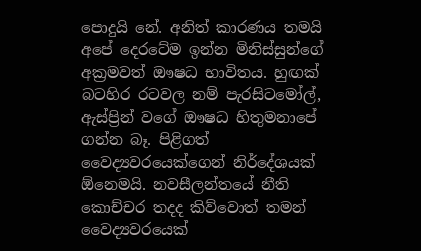පොදුයි නේ. අනිත් කාරණය තමයි අපේ දෙරටේම ඉන්න මිනිස්සුන්ගේ අක්‍රමවත් ඖෂධ භාවිතය. හුඟක් බටහිර රටවල නම් පැරසිටමෝල්, ඇස්ප්‍රින් වගේ ඖෂධ හිතුමනාපේ ගන්න බෑ. පිළිගත් වෛද්‍යවරයෙක්ගෙන් නිර්දේශයක් ඕනෙමයි. නවසීලන්තයේ නීති කොච්චර තදද කිව්වොත් තමන් වෛද්‍යවරයෙක්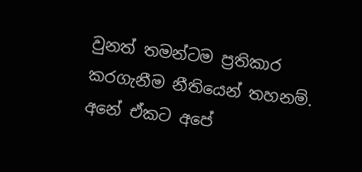වුනත් තමන්ටම ප්‍රතිකාර කරගැනීම නීතියෙන් තහනම්. අනේ ඒකට අපේ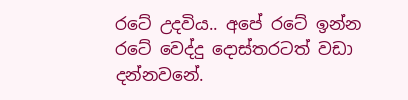රටේ උදවිය.. අපේ රටේ ඉන්න රටේ වෙද්දු දොස්තරටත් වඩා දන්නවනේ.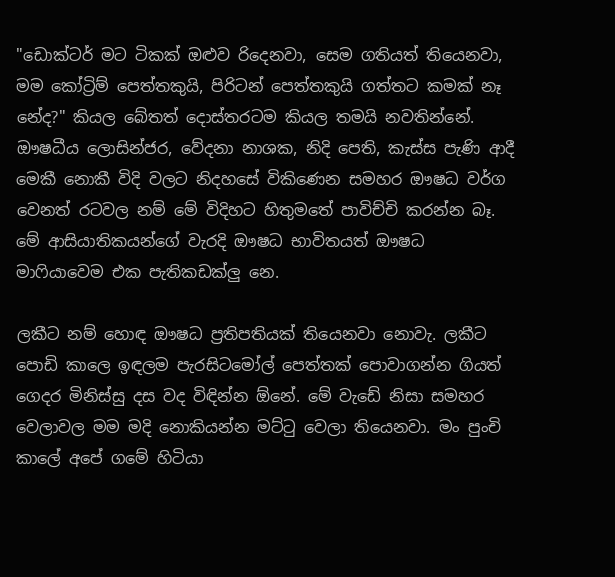"ඩොක්ටර් මට ටිකක් ඔළුව රිදෙනවා, සෙම ගතියත් තියෙනවා, මම කෝට්‍රිම් පෙත්තකුයි, පිරිටන් පෙත්තකුයි ගත්තට කමක් නෑ නේද?" කියල බේතත් දොස්තරටම කියල තමයි නවතින්නේ. ඖෂධීය ලොසින්ජර, වේදනා නාශක, නිදි පෙති, කැස්ස පැණි ආදී මෙකී නොකී විදි වලට නිදහසේ විකිණෙන සමහර ඖෂධ වර්ග වෙනත් රටවල නම් මේ විදිහට හිතුමතේ පාවිච්චි කරන්න බෑ. මේ ආසියාතිකයන්ගේ වැරදි ඖෂධ භාවිතයත් ඖෂධ මාෆියාවෙම එක පැතිකඩක්ලු නෙ.

ලකීට නම් හොඳ ඖෂධ ප්‍රතිපතියක් තියෙනවා නොවැ. ලකීට පොඩි කාලෙ ඉඳලම පැරසිටමෝල් පෙත්තක් පොවාගන්න ගියත් ගෙදර මිනිස්සු දස වද විඳින්න ඕනේ. මේ වැඩේ නිසා සමහර වෙලාවල මම මදි නොකියන්න මට්ටු වෙලා තියෙනවා. මං පුංචි කාලේ අපේ ගමේ හිටියා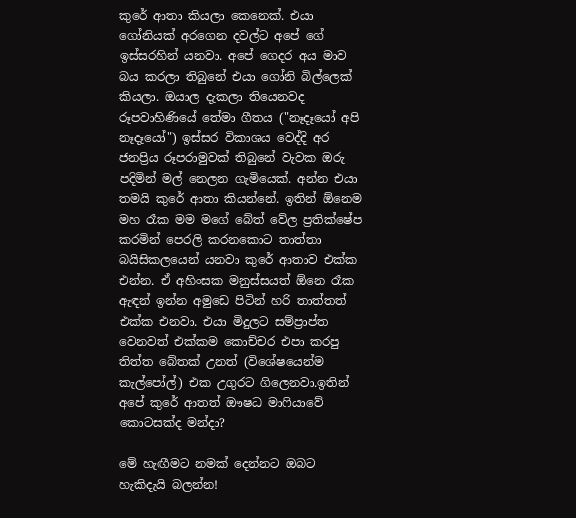කුරේ ආතා කියලා කෙනෙක්. එයා ගෝනියක් අරගෙන දවල්ට අපේ ගේ ඉස්සරහින් යනවා. අපේ ගෙදර අය මාව බය කරලා තිබුනේ එයා ගෝනි බිල්ලෙක් කියලා. ඔයාල දැකලා තියෙනවද රූපවාහිණියේ තේමා ගීතය ("නෑදෑයෝ අපි නෑදෑයෝ") ඉස්සර විකාශය වෙද්දි අර ජනප්‍රිය රූපරාමුවක් තිබුනේ වැවක ඔරු පදිමින් මල් නෙලන ගැමියෙක්. අන්න එයා තමයි කුරේ ආතා කියන්නේ. ඉතින් ඕනෙම මහ රෑක මම මගේ බේත් වේල ප්‍රතික්ෂේප කරමින් පෙරලි කරනකොට තාත්තා බයිසිකලයෙන් යනවා කුරේ ආතාව එක්ක එන්න. ඒ අහිංසක මනුස්සයත් ඕනෙ රෑක ඇඳන් ඉන්න අමුඩෙ පිටින් හරි තාත්තත් එක්ක එනවා. එයා මිදුලට සම්ප්‍රාප්ත වෙනවත් එක්කම කොච්චර එපා කරපු තිත්ත බේතක් උනත් (විශේෂයෙන්ම කැල්පෝල්) එක උගුරට ගිලෙනවා.ඉතින් අපේ කුරේ ආතත් ඖෂධ මාෆියාවේ කොටසක්ද මන්දා?

මේ හැඟීමට නමක් දෙන්නට ඔබට හැකිදැයි බලන්න!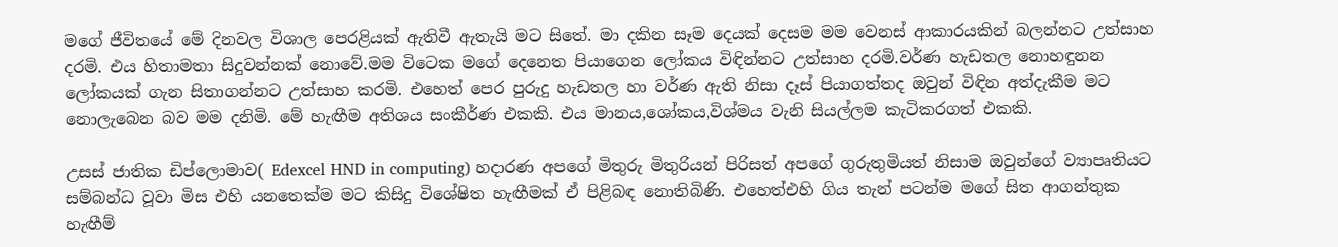මගේ ජීවිතයේ මේ දිනවල විශාල පෙරළියක් ඇතිවී ඇතැයි මට සිතේ. මා දකින සෑම දෙයක් දෙසම මම වෙනස් ආකාරයකින් බලන්නට උත්සාහ දරමි. එය හිතාමතා සිදුවන්නක් නොවේ.මම විටෙක මගේ දෙනෙත පියාගෙන ලෝකය විඳින්නට උත්සාහ දරමි.වර්ණ හැඩතල නොහඳුනන ලෝකයක් ගැන සිතාගන්නට උත්සාහ කරමි. එහෙත් පෙර පුරුදු හැඩතල හා වර්ණ ඇති නිසා දෑස් පියාගත්තද ඔවුන් විඳින අත්දැකීම මට නොලැබෙන බව මම දනිමි. මේ හැඟීම අතිශය සංකීර්ණ එකකි. එය මානය,ශෝකය,විශ්මය වැනි සියල්ලම කැටිකරගත් එකකි.

උසස් ජාතික ඩිප්ලොමාව( Edexcel HND in computing) හදාරණ අපගේ මිතුරු මිතුරියන් පිරිසත් අපගේ ගුරුතුමියත් නිසාම ඔවුන්ගේ ව්‍යාපෘතියට සම්බන්ධ වූවා මිස එහි යනතෙක්ම මට කිසිදු විශේෂිත හැඟීමක් ඒ පිළිබඳ නොතිබිණි. එහෙත්එහි ගිය තැන් පටන්ම මගේ සිත ආගන්තුක හැඟීම්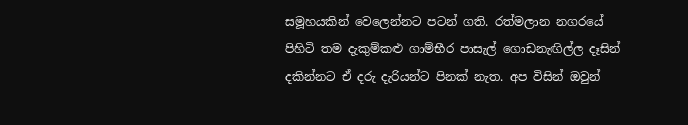සමූහයකින් වෙලෙන්නට පටන් ගති. රත්මලාන නගරයේ පිහිටි තම දැකුම්කළු ගාම්භීර පාසැල් ගොඩනැඟිල්ල දෑසින් දකින්නට ඒ දරු දැරියන්ට පිනක් නැත. අප විසින් ඔවුන්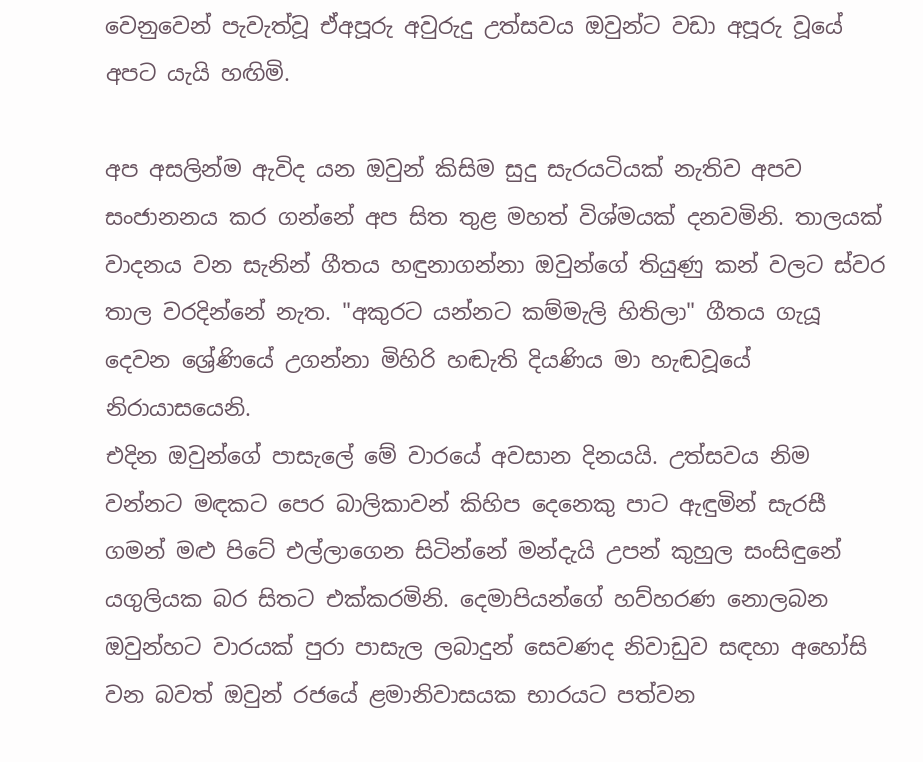වෙනුවෙන් පැවැත්වූ ඒඅපූරු අවුරුදු උත්සවය ඔවුන්ට වඩා අපූරු වූයේ අපට යැයි හඟිමි.

අප අසලින්ම ඇවිද යන ඔවුන් කිසිම සුදු සැරයටියක් නැතිව අපව සංජානනය කර ගන්නේ අප සිත තුළ මහත් විශ්මයක් දනවමිනි. තාලයක් වාදනය වන සැනින් ගීතය හඳුනාගන්නා ඔවුන්ගේ තියුණු කන් වලට ස්වර තාල වරදින්නේ නැත. "අකුරට යන්නට කම්මැලි හිතිලා" ගීතය ගැයූ දෙවන ශ්‍රේණියේ උගන්නා මිහිරි හඬැති දියණිය මා හැඬවූයේ නිරායාසයෙනි.
එදින ඔවුන්ගේ පාසැලේ මේ වාරයේ අවසාන දිනයයි. උත්සවය නිම වන්නට මඳකට පෙර බාලිකාවන් කිහිප දෙනෙකු පාට ඇඳුමින් සැරසී ගමන් මළු පිටේ එල්ලාගෙන සිටින්නේ මන්දැයි උපන් කුහුල සංසිඳුනේ යගුලියක බර සිතට එක්කරමිනි. දෙමාපියන්ගේ හව්හරණ නොලබන ඔවුන්හට වාරයක් පුරා පාසැල ලබාදුන් සෙවණද නිවාඩුව සඳහා අහෝසි වන බවත් ඔවුන් රජයේ ළමානිවාසයක භාරයට පත්වන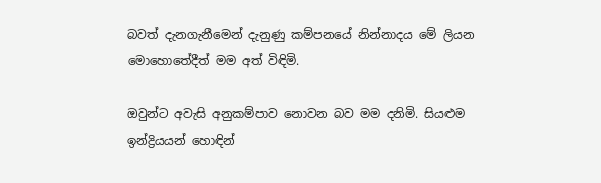බවත් දැනගැනීමෙන් දැනුණු කම්පනයේ නින්නාදය මේ ලියන මොහොතේදීත් මම අත් විඳිමි.

ඔවුන්ට අවැසි අනුකම්පාව නොවන බව මම දනිමි. සියළුම ඉන්ද්‍රියයන් හොඳින්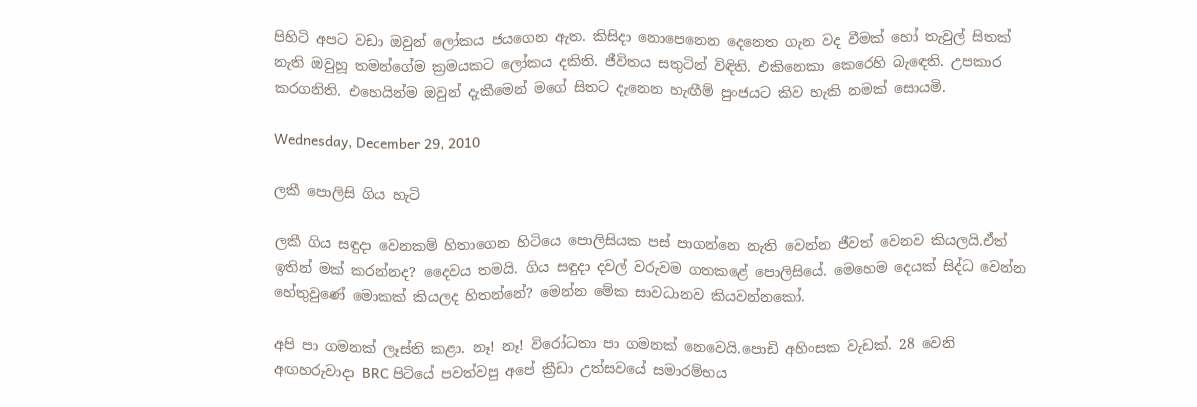පිහිටි අපට වඩා ඔවුන් ලෝකය ජයගෙන ඇත. කිසිදා නොපෙනෙන දෙනෙත ගැන වද වීමක් හෝ තැවුල් සිතක් නැති ඔවුහූ තමන්ගේම ක්‍රමයකට ලෝකය දකිති. ජීවිතය සතුටින් විඳිති. එකිනෙකා කෙරෙහි බැඳෙති. උපකාර කරගනිති. එහෙයින්ම ඔවුන් දැකීමෙන් මගේ සිතට දැනෙන හැඟීම් පුංජයට කිව හැකි නමක් සොයමි.

Wednesday, December 29, 2010

ලකී පොලිසි ගිය හැටි

ලකී ගිය සඳුදා වෙනකම් හිතාගෙන හිටියෙ පොලිසියක පස් පාගන්නෙ නැති වෙන්න ජීවත් වෙනව කියලයි.ඒත් ඉතින් මක් කරන්නද? දෛවය තමයි. ගිය සඳුදා දවල් වරුවම ගතකළේ පොලිසියේ. මෙහෙම දෙයක් සිද්ධ වෙන්න හේතුවුණේ මොකක් කියලද හිතන්නේ? මෙන්න මේක සාවධානව කියවන්නකෝ.

අපි පා ගමනක් ලෑස්ති කළා. නෑ! නෑ! විරෝධතා පා ගමනක් නෙවෙයි.පොඩි අහිංසක වැඩක්. 28 වෙනි අඟහරුවාදා BRC පිටියේ පවත්වපු අපේ ක්‍රීඩා උත්සවයේ සමාරම්භය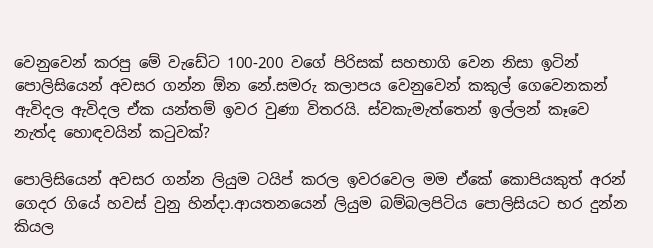වෙනුවෙන් කරපු මේ වැඩේට 100-200 වගේ පිරිසක් සහභාගි වෙන නිසා ඉටින් පොලිසියෙන් අවසර ගන්න ඕන නේ.සමරු කලාපය වෙනුවෙන් කකුල් ගෙවෙනකන් ඇවිදල ඇවිදල ඒක යන්තම් ඉවර වුණා විතරයි. ස්වකැමැත්තෙන් ඉල්ලන් කෑවෙ නැත්ද හොඳවයින් කටුවක්?

පොලිසියෙන් අවසර ගන්න ලියුම ටයිප් කරල ඉවරවෙල මම ඒකේ කොපියකුත් අරන් ගෙදර ගියේ හවස් වුනු හින්දා.ආයතනයෙන් ලියුම බම්බලපිටිය පොලිසියට භර දුන්න කියල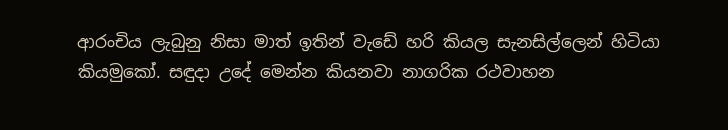ආරංචිය ලැබුනු නිසා මාත් ඉතින් වැඩේ හරි කියල සැනසිල්ලෙන් හිටියා කියමුකෝ. සඳුදා උදේ මෙන්න කියනවා නාගරික රථවාහන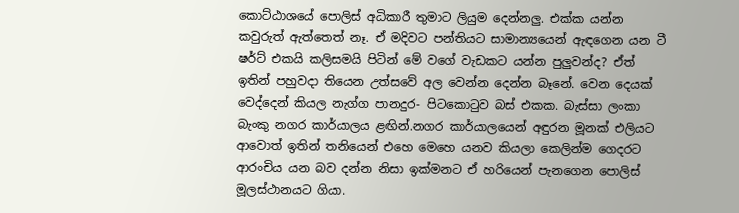කොට්ඨාශයේ පොලිස් අධිකාරී තුමාට ලියුම දෙන්නලු. එක්ක යන්න කවුරුත් ඇත්තෙත් නෑ. ඒ මදිවට පන්තියට සාමාන්‍යයෙන් ඇඳගෙන යන ටී ෂර්ට් එකයි කලිසමයි පිටින් මේ වගේ වැඩකට යන්න පුලුවන්ද? ඒත් ඉතින් පහුවදා තියෙන උත්සවේ අල වෙන්න දෙන්න බෑනේ. වෙන දෙයක් වෙද්දෙන් කියල නැග්ග පානදුර- පිටකොටුව බස් එකක. බැස්සා ලංකා බැංකු නගර කාර්යාලය ළඟින්.නගර කාර්යාලයෙන් අඳුරන මූනක් එලියට ආවොත් ඉතින් තනියෙන් එහෙ මෙහෙ යනව කියලා කෙලින්ම ගෙදරට ආරංචිය යන බව දන්න නිසා ඉක්මනට ඒ හරියෙන් පැනගෙන පොලිස් මූලස්ථානයට ගියා.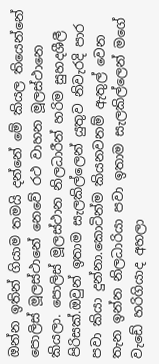ඔන්න ඉතින් ගියාම තමයි දන්නේ මේ කියල තියෙන්නේ පොලිස් මූලස්ථානේ නෙවේ රථ වාහන මූලස්ථානෙ කියලා. පොලිස් මූලස්ථාන නිලධාරීන් හරිම සුහදශීලී පිරිසක්.ඔවුන් ඉතාම සැලකිල්ලෙන් යුතුව නිවැරදි පාර පවා කියා දුන්නා.කොටින්ම කියනවනම් ඇතුල් වෙන තැන ඉන්න නිලධාරියා පවා ඉතාම සැලකිල්ලෙන් මගේ වැඩේ හරිගියාද අහලා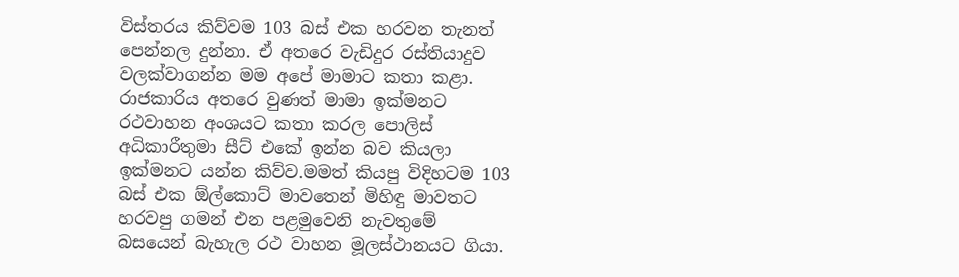විස්තරය කිව්වම 103 බස් එක හරවන තැනත් පෙන්නල දුන්නා. ඒ අතරෙ වැඩිදුර රස්තියාදුව වලක්වාගන්න මම අපේ මාමාට කතා කළා. රාජකාරිය අතරෙ වුණත් මාමා ඉක්මනට රථවාහන අංශයට කතා කරල පොලිස් අධිකාරීතුමා සීට් එකේ ඉන්න බව කියලා ඉක්මනට යන්න කිව්ව.මමත් කියපු විදිහටම 103 බස් එක ඕල්කොට් මාවතෙන් මිහිඳු මාවතට හරවපු ගමන් එන පළමුවෙනි නැවතුමේ බසයෙන් බැහැල රථ වාහන මූලස්ථානයට ගියා.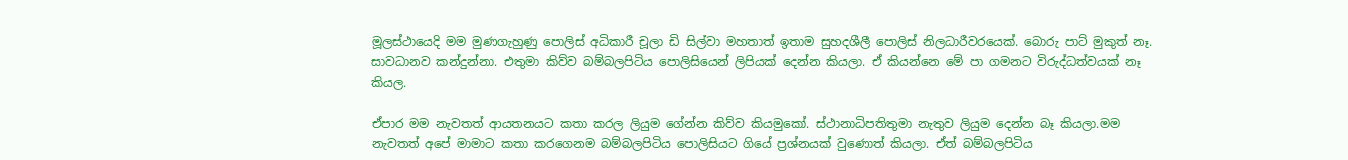මූලස්ථායෙදි මම මුණගැහුණු පොලිස් අධිකාරී චූලා ඩි සිල්වා මහතාත් ඉතාම සුහදශීලී පොලිස් නිලධාරීවරයෙක්. බොරු පාට් මුකුත් නෑ. සාවධානව කන්දුන්නා. එතුමා කිව්ව බම්බලපිටිය පොලිසියෙන් ලිපියක් දෙන්න කියලා. ඒ කියන්නෙ මේ පා ගමනට විරුද්ධත්වයක් නෑ කියල.

ඒපාර මම නැවතත් ආයතනයට කතා කරල ලියුම ගේන්න කිව්ව කියමුකෝ. ස්ථානාධිපතිතුමා නැතුව ලියුම දෙන්න බෑ කියලා.මම නැවතත් අපේ මාමාට කතා කරගෙනම බම්බලපිටිය පොලිසියට ගියේ ප්‍රශ්නයක් වුණොත් කියලා. ඒත් බම්බලපිටිය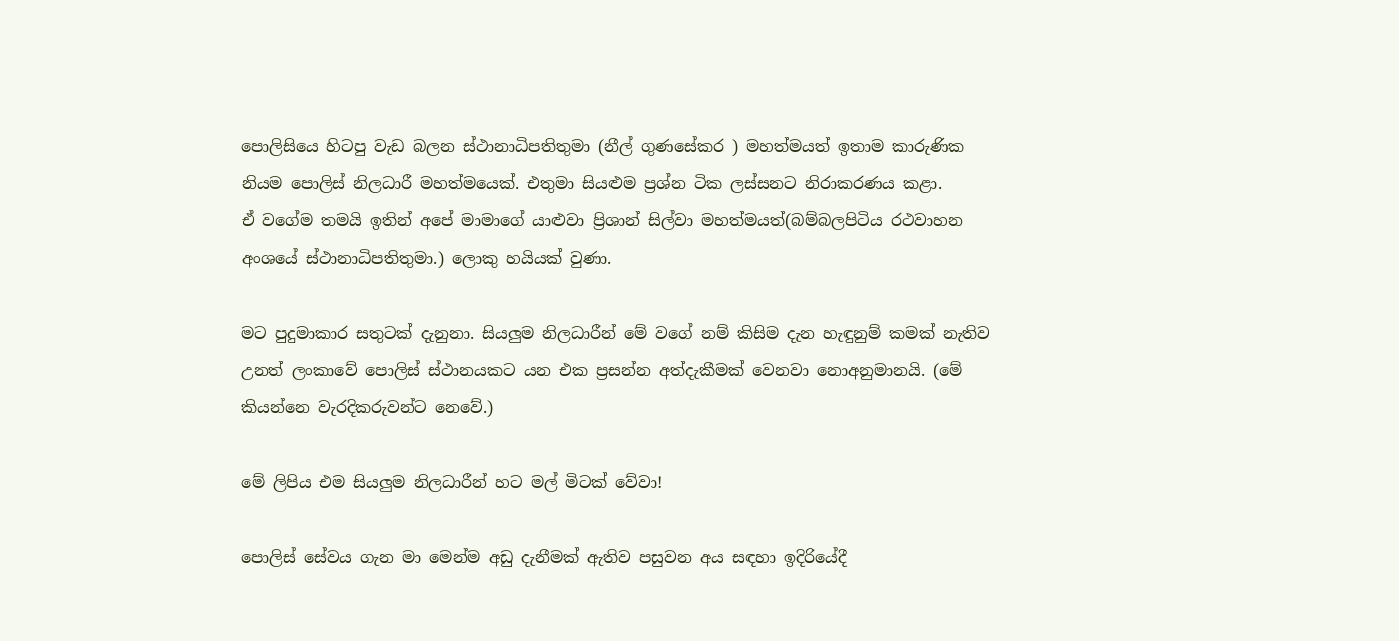පොලිසියෙ හිටපු වැඩ බලන ස්ථානාධිපතිතුමා (නීල් ගුණසේකර ) මහත්මයත් ඉතාම කාරුණික නියම පොලිස් නිලධාරී මහත්මයෙක්. එතුමා සියළුම ප්‍රශ්න ටික ලස්සනට නිරාකරණය කළා.
ඒ වගේම තමයි ඉතින් අපේ මාමාගේ යාළුවා ප්‍රිශාන් සිල්වා මහත්මයත්(බම්බලපිටිය රථවාහන අංශයේ ස්ථානාධිපතිතුමා.) ලොකු හයියක් වුණා.

මට පුදුමාකාර සතුටක් දැනුනා. සියලුම නිලධාරීන් මේ වගේ නම් කිසිම දැන හැඳුනුම් කමක් නැතිව උනත් ලංකාවේ පොලිස් ස්ථානයකට යන එක ප්‍රසන්න අත්දැකීමක් වෙනවා නොඅනුමානයි. (මේ කියන්නෙ වැරදිකරුවන්ට නෙවේ.)

මේ ලිපිය එම සියලුම නිලධාරීන් හට මල් මිටක් වේවා!

පොලිස් සේවය ගැන මා මෙන්ම අඩු දැනීමක් ඇතිව පසුවන අය සඳහා ඉදිරියේදී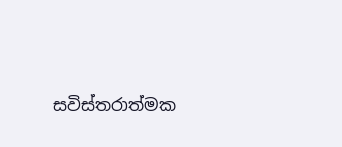සවිස්තරාත්මක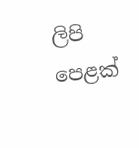ලිපි පෙළක්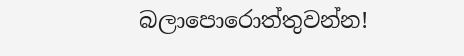බලාපොරොත්තුවන්න!